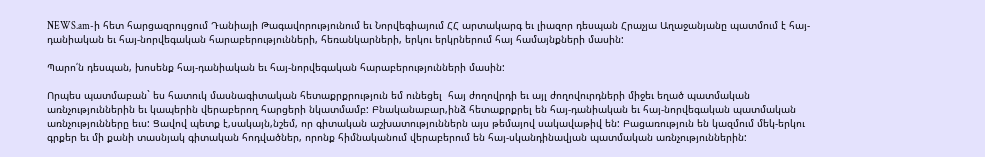NEWS.am-ի հետ հարցազրույցում Դանիայի Թագավորությունում եւ Նորվեգիայում ՀՀ արտակարգ եւ լիազոր դեսպան Հրաչյա Աղաջանյանը պատմում է հայ-դանիական եւ հայ-նորվեգական հարաբերությունների, հեռանկարների, երկու երկրներում հայ համայնքների մասին:

Պարո՛ն դեսպան, խոսենք հայ-դանիական եւ հայ-նորվեգական հարաբերությունների մասին:

Որպես պատմաբան` ես հատուկ մասնագիտական հետաքրքրություն եմ ունեցել  հայ ժողովրդի եւ այլ ժողովուրդների միջեւ եղած պատմական առնչություններին եւ կապերին վերաբերող հարցերի նկատմամբ: Բնականաբար,ինձ հետաքրքրել են հայ-դանիական եւ հայ-նորվեգական պատմական առնչությունները եւս: Ցավով պետք է,սակայն,նշեմ, որ գիտական աշխատություններն այս թեմայով սակավաթիվ են: Բացառություն են կազմում մեկ-երկու գրքեր եւ մի քանի տասնյակ գիտական հոդվածներ, որոնք հիմնականում վերաբերում են հայ-սկանդինավյան պատմական առնչություններին: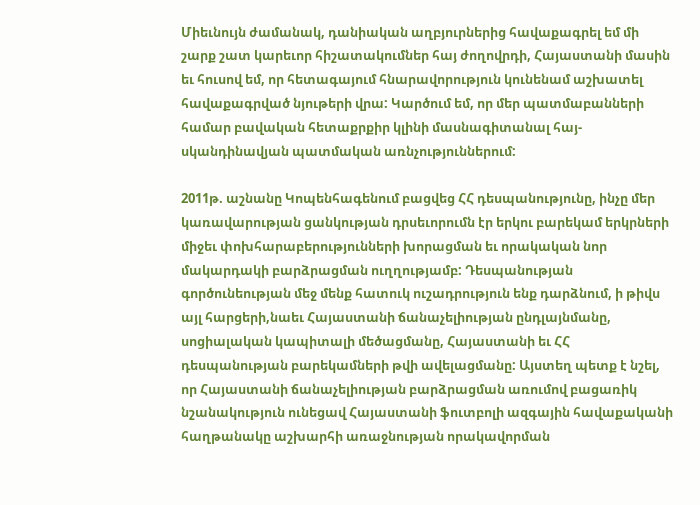Միեւնույն ժամանակ, դանիական աղբյուրներից հավաքագրել եմ մի շարք շատ կարեւոր հիշատակումներ հայ ժողովրդի, Հայաստանի մասին եւ հուսով եմ, որ հետագայում հնարավորություն կունենամ աշխատել հավաքագրված նյութերի վրա: Կարծում եմ, որ մեր պատմաբանների համար բավական հետաքրքիր կլինի մասնագիտանալ հայ-սկանդինավյան պատմական առնչություններում:

2011թ. աշնանը Կոպենհագենում բացվեց ՀՀ դեսպանությունը, ինչը մեր կառավարության ցանկության դրսեւորումն էր երկու բարեկամ երկրների միջեւ փոխհարաբերությունների խորացման եւ որակական նոր մակարդակի բարձրացման ուղղությամբ: Դեսպանության գործունեության մեջ մենք հատուկ ուշադրություն ենք դարձնում, ի թիվս այլ հարցերի,նաեւ Հայաստանի ճանաչելիության ընդլայնմանը, սոցիալական կապիտալի մեծացմանը, Հայաստանի եւ ՀՀ դեսպանության բարեկամների թվի ավելացմանը: Այստեղ պետք է նշել, որ Հայաստանի ճանաչելիության բարձրացման առումով բացառիկ նշանակություն ունեցավ Հայաստանի ֆուտբոլի ազգային հավաքականի հաղթանակը աշխարհի առաջնության որակավորման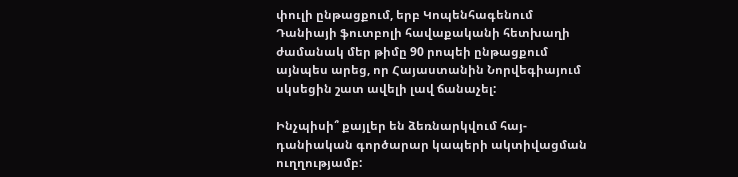փուլի ընթացքում, երբ Կոպենհագենում Դանիայի ֆուտբոլի հավաքականի հետխաղի ժամանակ մեր թիմը 90 րոպեի ընթացքում այնպես արեց, որ Հայաստանին Նորվեգիայում սկսեցին շատ ավելի լավ ճանաչել:

Ինչպիսի՞ քայլեր են ձեռնարկվում հայ-դանիական գործարար կապերի ակտիվացման ուղղությամբ: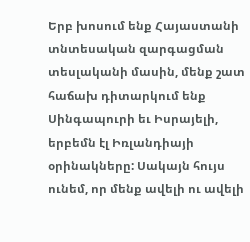Երբ խոսում ենք Հայաստանի տնտեսական զարգացման տեսլականի մասին, մենք շատ հաճախ դիտարկում ենք Սինգապուրի եւ Իսրայելի, երբեմն էլ Իռլանդիայի օրինակները: Սակայն հույս ունեմ, որ մենք ավելի ու ավելի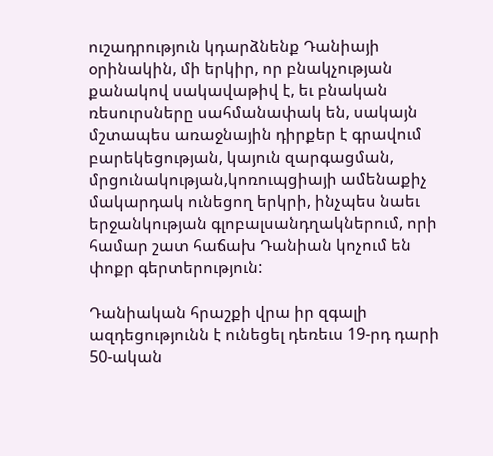ուշադրություն կդարձնենք Դանիայի օրինակին, մի երկիր, որ բնակչության քանակով սակավաթիվ է, եւ բնական ռեսուրսները սահմանափակ են, սակայն մշտապես առաջնային դիրքեր է գրավում բարեկեցության, կայուն զարգացման, մրցունակության,կոռուպցիայի ամենաքիչ մակարդակ ունեցող երկրի, ինչպես նաեւ երջանկության գլոբալսանդղակներում, որի համար շատ հաճախ Դանիան կոչում են փոքր գերտերություն:

Դանիական հրաշքի վրա իր զգալի ազդեցությունն է ունեցել դեռեւս 19-րդ դարի 50-ական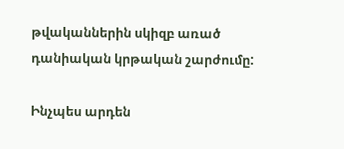թվականներին սկիզբ առած դանիական կրթական շարժումը:

Ինչպես արդեն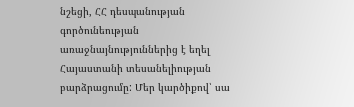նշեցի, ՀՀ դեսպանության գործունեության առաջնայնություններից է եղել Հայաստանի տեսանելիության բարձրացումը: Մեր կարծիքով՝ սա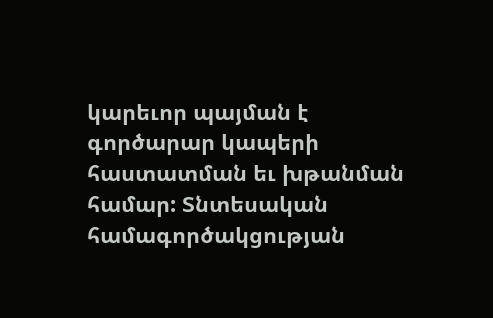կարեւոր պայման է գործարար կապերի հաստատման եւ խթանման համար: Տնտեսական համագործակցության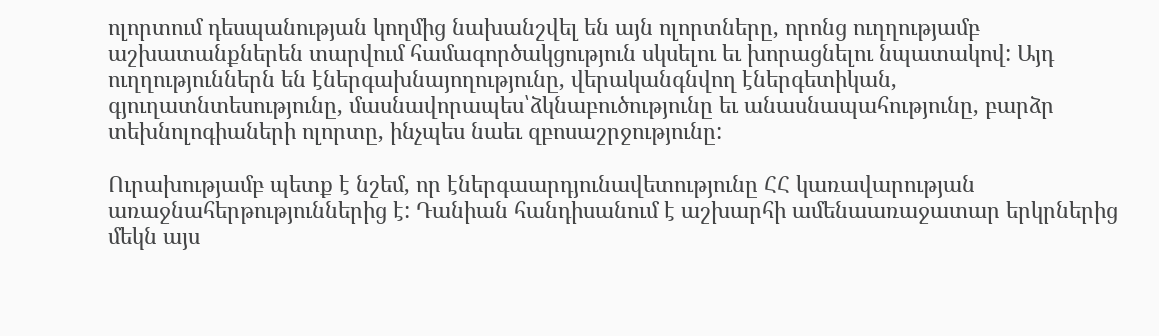ոլորտում դեսպանության կողմից նախանշվել են այն ոլորտները, որոնց ուղղությամբ աշխատանքներեն տարվում համագործակցություն սկսելու եւ խորացնելու նպատակով: Այդ ուղղություններն են էներգախնայողությունը, վերականգնվող էներգետիկան, գյուղատնտեսությունը, մասնավորապես՝ձկնաբուծությունը եւ անասնապահությունը, բարձր տեխնոլոգիաների ոլորտը, ինչպես նաեւ զբոսաշրջությունը:

Ուրախությամբ պետք է նշեմ, որ էներգաարդյունավետությունը ՀՀ կառավարության առաջնահերթություններից է: Դանիան հանդիսանում է աշխարհի ամենաառաջատար երկրներից մեկն այս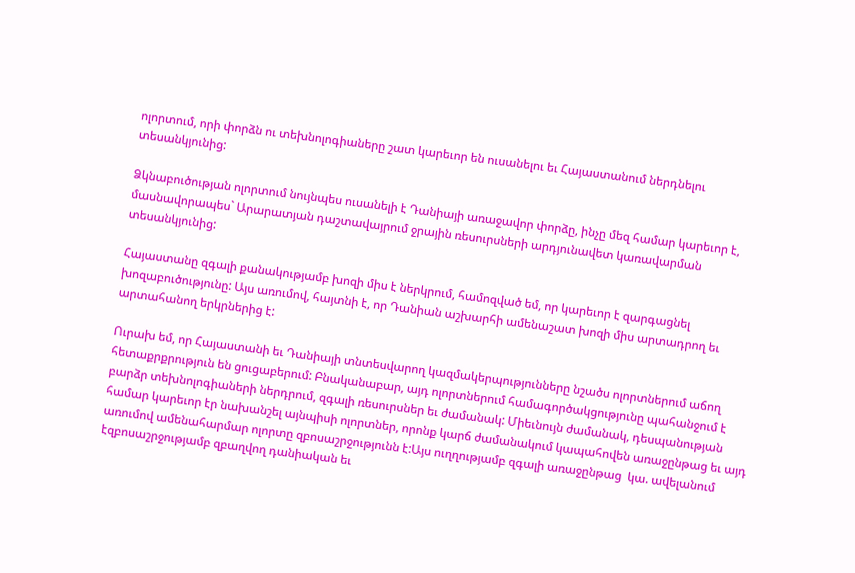ոլորտում, որի փորձն ու տեխնոլոգիաները շատ կարեւոր են ուսանելու եւ Հայաստանում ներդնելու տեսանկյունից:

Ձկնաբուծության ոլորտում նույնպես ուսանելի է Դանիայի առաջավոր փորձը, ինչը մեզ համար կարեւոր է, մասնավորապես` Արարատյան դաշտավայրում ջրային ռեսուրսների արդյունավետ կառավարման տեսանկյունից:

Հայաստանը զգալի քանակությամբ խոզի միս է ներկրում, համոզված եմ, որ կարեւոր է զարգացնել խոզաբուծությունը: Այս առումով, հայտնի է, որ Դանիան աշխարհի ամենաշատ խոզի միս արտադրող եւ արտահանող երկրներից է:

Ուրախ եմ, որ Հայաստանի եւ Դանիայի տնտեսվարող կազմակերպությունները նշածս ոլորտներում աճող հետաքրքրություն են ցուցաբերում: Բնականաբար, այդ ոլորտներում համագործակցությունը պահանջում է բարձր տեխնոլոգիաների ներդրում, զգալի ռեսուրսներ եւ ժամանակ: Միեւնույն ժամանակ, դեսպանության համար կարեւոր էր նախանշել այնպիսի ոլորտներ, որոնք կարճ ժամանակում կապահովեն առաջընթաց եւ այդ առումով ամենահարմար ոլորտը զբոսաշրջությունն է:Այս ուղղությամբ զգալի առաջընթաց  կա. ավելանում էզբոսաշրջությամբ զբաղվող դանիական եւ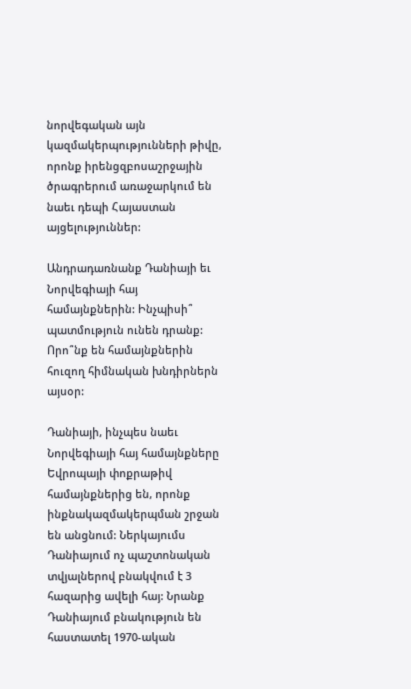նորվեգական այն կազմակերպությունների թիվը, որոնք իրենցզբոսաշրջային ծրագրերում առաջարկում են նաեւ դեպի Հայաստան այցելություններ:

Անդրադառնանք Դանիայի եւ Նորվեգիայի հայ համայնքներին: Ինչպիսի՞ պատմություն ունեն դրանք: Որո՞նք են համայնքներին հուզող հիմնական խնդիրներն այսօր:

Դանիայի, ինչպես նաեւ Նորվեգիայի հայ համայնքները Եվրոպայի փոքրաթիվ համայնքներից են, որոնք ինքնակազմակերպման շրջան են անցնում: Ներկայումս Դանիայում ոչ պաշտոնական տվյալներով բնակվում է 3 հազարից ավելի հայ: Նրանք Դանիայում բնակություն են հաստատել 1970-ական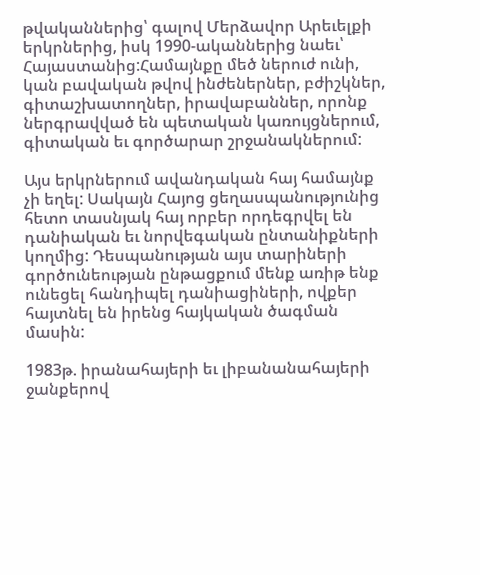թվականներից՝ գալով Մերձավոր Արեւելքի երկրներից, իսկ 1990-ականներից նաեւ՝ Հայաստանից:Համայնքը մեծ ներուժ ունի, կան բավական թվով ինժեներներ, բժիշկներ, գիտաշխատողներ, իրավաբաններ, որոնք ներգրավված են պետական կառույցներում, գիտական եւ գործարար շրջանակներում:

Այս երկրներում ավանդական հայ համայնք չի եղել: Սակայն Հայոց ցեղասպանությունից հետո տասնյակ հայ որբեր որդեգրվել են դանիական եւ նորվեգական ընտանիքների կողմից: Դեսպանության այս տարիների գործունեության ընթացքում մենք առիթ ենք ունեցել հանդիպել դանիացիների, ովքեր հայտնել են իրենց հայկական ծագման մասին:

1983թ. իրանահայերի եւ լիբանանահայերի ջանքերով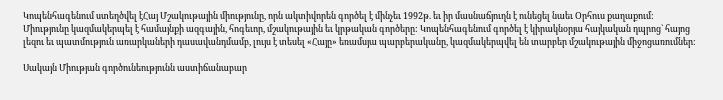Կոպենհագենում ստեղծվել էՀայ Մշակութային միությունը, որն ակտիվորեն գործել է մինչեւ 1992թ. եւ իր մասնաճյուղն է ունեցել նաեւ Օրհուս քաղաքում: Միությունը կազմակերպել է համայնքի ազգային, հոգեւոր, մշակութային եւ կրթական գործերը: Կոպենհագենում գործել է կիրակնօրյա հայկական դպրոց` հայոց լեզու եւ պատմություն առարկաների դասավանդմամբ, լույս է տեսել «Հայը» եռամսյա պարբերականը, կազմակերպվել են տարբեր մշակութային միջոցառումներ:

Սակայն Միության գործունեությունն աստիճանաբար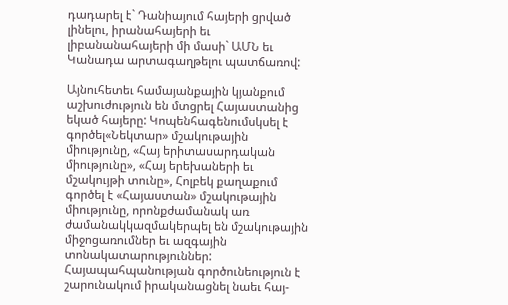դադարել է` Դանիայում հայերի ցրված լինելու, իրանահայերի եւ լիբանանահայերի մի մասի` ԱՄՆ եւ Կանադա արտագաղթելու պատճառով:

Այնուհետեւ համայանքային կյանքում աշխուժություն են մտցրել Հայաստանից եկած հայերը: Կոպենհագենումսկսել է գործել«Նեկտար» մշակութային միությունը, «Հայ երիտասարդական միությունը», «Հայ երեխաների եւ մշակույթի տունը», Հոլբեկ քաղաքում գործել է «Հայաստան» մշակութային միությունը, որոնքժամանակ առ ժամանակկազմակերպել են մշակութային միջոցառումներ եւ ազգային տոնակատարություններ: Հայապահպանության գործունեություն է շարունակում իրականացնել նաեւ հայ-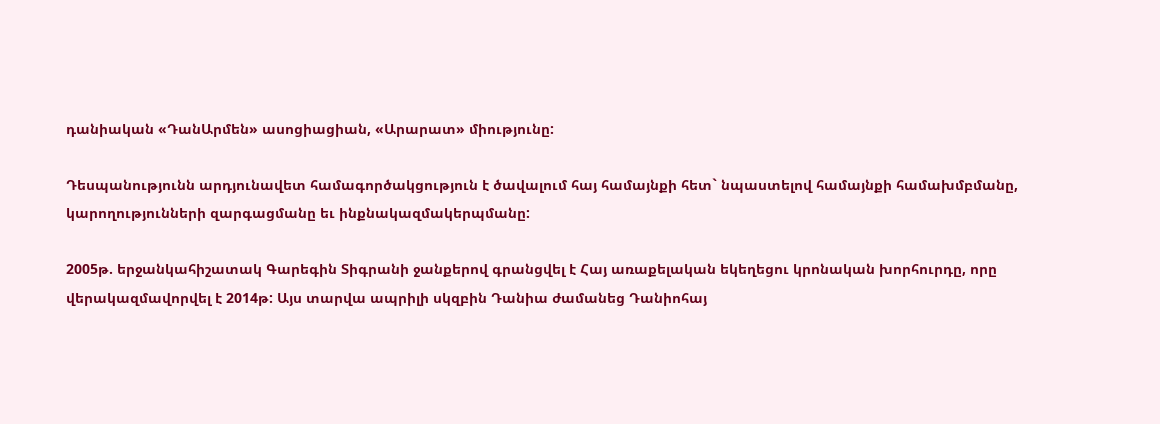դանիական «ԴանԱրմեն» ասոցիացիան, «Արարատ» միությունը:

Դեսպանությունն արդյունավետ համագործակցություն է ծավալում հայ համայնքի հետ` նպաստելով համայնքի համախմբմանը, կարողությունների զարգացմանը եւ ինքնակազմակերպմանը:

2005թ. երջանկահիշատակ Գարեգին Տիգրանի ջանքերով գրանցվել է Հայ առաքելական եկեղեցու կրոնական խորհուրդը, որը վերակազմավորվել է 2014թ: Այս տարվա ապրիլի սկզբին Դանիա ժամանեց Դանիոհայ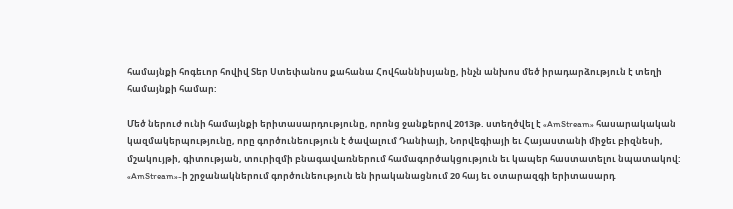համայնքի հոգեւոր հովիվ Տեր Ստեփանոս քահանա Հովհաննիսյանը, ինչն անխոս մեծ իրադարձություն է տեղի համայնքի համար:

Մեծ ներուժ ունի համայնքի երիտասարդությունը, որոնց ջանքերով 2013թ. ստեղծվել է «AmStream» հասարակական կազմակերպությունը, որը գործունեություն է ծավալում Դանիայի, Նորվեգիայի եւ Հայաստանի միջեւ բիզնեսի, մշակույթի, գիտության, տուրիզմի բնագավառներում համագործակցություն եւ կապեր հաստատելու նպատակով: «AmStream»-ի շրջանակներում գործունեություն են իրականացնում 20 հայ եւ օտարազգի երիտասարդ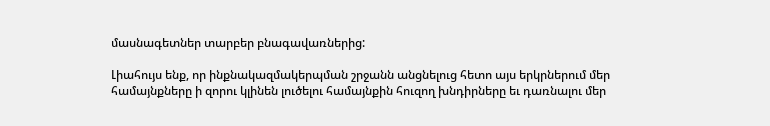մասնագետներ տարբեր բնագավառներից:

Լիահույս ենք, որ ինքնակազմակերպման շրջանն անցնելուց հետո այս երկրներում մեր համայնքները ի զորու կլինեն լուծելու համայնքին հուզող խնդիրները եւ դառնալու մեր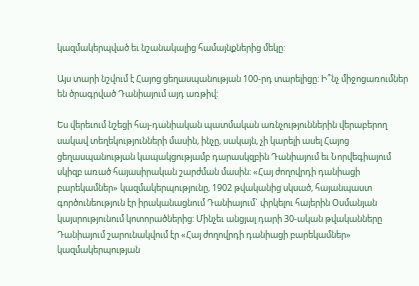կազմակերպված եւ նշանակալից համայնքներից մեկը:

Այս տարի նշվում է Հայոց ցեղասպանության 100-րդ տարելիցը: Ի՞նչ միջոցառումներ են ծրագրված Դանիայում այդ առթիվ:

Ես վերեւում նշեցի հայ-դանիական պատմական առնչություններին վերաբերող սակավ տեղեկությունների մասին, ինչը, սակայն, չի կարելի ասել Հայոց ցեղասպանության կապակցությամբ դարասկզբին Դանիայում եւ Նորվեգիայում սկիզբ առած հայասիրական շարժման մասին: «Հայ ժողովրդի դանիացի բարեկամներ» կազմակերպությունը, 1902 թվականից սկսած, հայանպաստ գործունեություն էր իրականացնում Դանիայում` փրկելու հայերին Օսմանյան կայսրությունում կոտորածներից: Մինչեւ անցյալ դարի 30-ական թվականները Դանիայում շարունակվում էր «Հայ ժողովրդի դանիացի բարեկամներ» կազմակերպության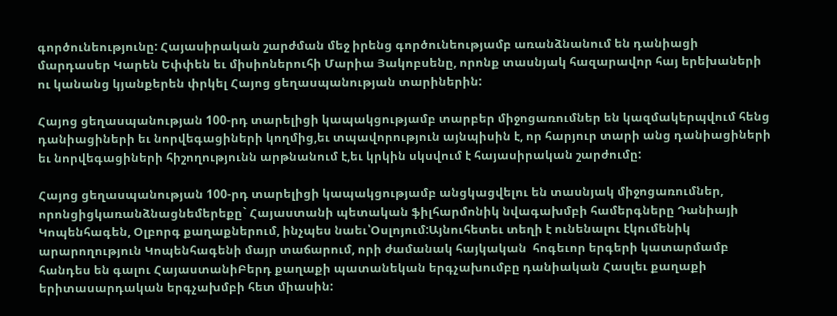գործունեությունը: Հայասիրական շարժման մեջ իրենց գործունեությամբ առանձնանում են դանիացի մարդասեր Կարեն Եփփեն եւ միսիոներուհի Մարիա Յակոբսենը, որոնք տասնյակ հազարավոր հայ երեխաների ու կանանց կյանքերեն փրկել Հայոց ցեղասպանության տարիներին:

Հայոց ցեղասպանության 100-րդ տարելիցի կապակցությամբ տարբեր միջոցառումներ են կազմակերպվում հենց դանիացիների եւ նորվեգացիների կողմից,եւ տպավորություն այնպիսին է, որ հարյուր տարի անց դանիացիների եւ նորվեգացիների հիշողությունն արթնանում է,եւ կրկին սկսվում է հայասիրական շարժումը:

Հայոց ցեղասպանության 100-րդ տարելիցի կապակցությամբ անցկացվելու են տասնյակ միջոցառումներ, որոնցիցկառանձնացնեմերեքը` Հայաստանի պետական ֆիլհարմոնիկ նվագախմբի համերգները Դանիայի Կոպենհագեն, Օլբորգ քաղաքներում, ինչպես նաեւ՝Օսլոյում:Այնուհետեւ տեղի է ունենալու էկումենիկ արարողություն Կոպենհագենի մայր տաճարում, որի ժամանակ հայկական  հոգեւոր երգերի կատարմամբ հանդես են գալու ՀայաստանիԲերդ քաղաքի պատանեկան երգչախումբը դանիական Հասլեւ քաղաքի երիտասարդական երգչախմբի հետ միասին: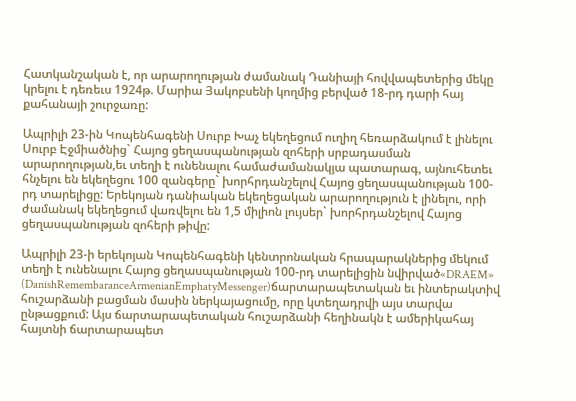Հատկանշական է, որ արարողության ժամանակ Դանիայի հովվապետերից մեկը կրելու է դեռեւս 1924թ. Մարիա Յակոբսենի կողմից բերված 18-րդ դարի հայ քահանայի շուրջառը:

Ապրիլի 23-ին Կոպենհագենի Սուրբ Խաչ եկեղեցում ուղիղ հեռարձակում է լինելու Սուրբ Էջմիածնից` Հայոց ցեղասպանության զոհերի սրբադասման արարողության,եւ տեղի է ունենալու համաժամանակյա պատարագ, այնուհետեւ հնչելու են եկեղեցու 100 զանգերը` խորհրդանշելով Հայոց ցեղասպանության 100-րդ տարելիցը: Երեկոյան դանիական եկեղեցական արարողություն է լինելու, որի ժամանակ եկեղեցում վառվելու են 1,5 միլիոն լույսեր` խորհրդանշելով Հայոց ցեղասպանության զոհերի թիվը:

Ապրիլի 23-ի երեկոյան Կոպենհագենի կենտրոնական հրապարակներից մեկում տեղի է ունենալու Հայոց ցեղասպանության 100-րդ տարելիցին նվիրված«DRAEM» (DanishRemembaranceArmenianEmphatyMessenger)ճարտարապետական եւ ինտերակտիվ հուշարձանի բացման մասին ներկայացումը, որը կտեղադրվի այս տարվա ընթացքում: Այս ճարտարապետական հուշարձանի հեղինակն է ամերիկահայ հայտնի ճարտարապետ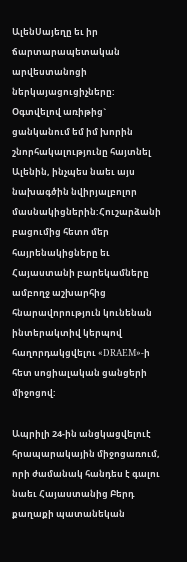ԱլենՍայեղը եւ իր ճարտարապետական արվեստանոցի ներկայացուցիչները: Օգտվելով առիթից` ցանկանում եմ իմ խորին շնորհակալությունը հայտնել Ալենին, ինչպես նաեւ այս նախագծին նվիրյալբոլոր մասնակիցներին:Հուշարձանի բացումից հետո մեր հայրենակիցները եւ Հայաստանի բարեկամները ամբողջ աշխարհից հնարավորություն կունենան ինտերակտիվ կերպով հաղորդակցվելու «DRAEM»-ի հետ սոցիալական ցանցերի միջոցով:

Ապրիլի 24-ին անցկացվելուէ հրապարակային միջոցառում, որի ժամանակ հանդես է գալու նաեւ Հայաստանից Բերդ քաղաքի պատանեկան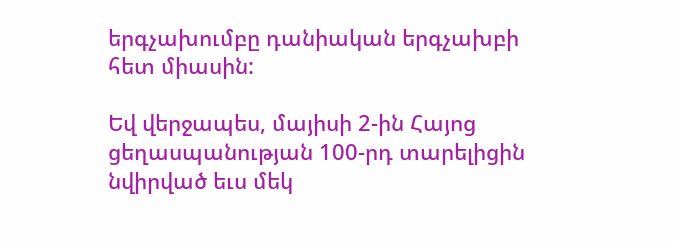երգչախումբը դանիական երգչախբի հետ միասին:

Եվ վերջապես, մայիսի 2-ին Հայոց ցեղասպանության 100-րդ տարելիցին նվիրված եւս մեկ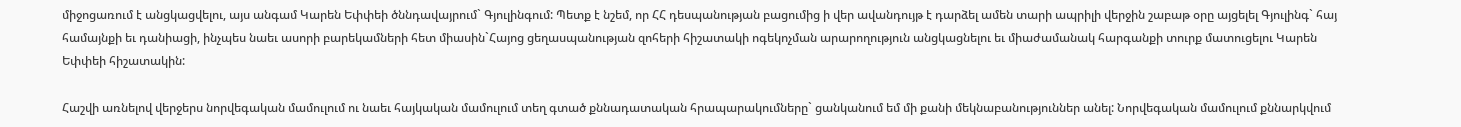միջոցառում է անցկացվելու, այս անգամ Կարեն Եփփեի ծննդավայրում` Գյուլինգում: Պետք է նշեմ, որ ՀՀ դեսպանության բացումից ի վեր ավանդույթ է դարձել ամեն տարի ապրիլի վերջին շաբաթ օրը այցելել Գյուլինգ` հայ համայնքի եւ դանիացի, ինչպես նաեւ ասորի բարեկամների հետ միասին`Հայոց ցեղասպանության զոհերի հիշատակի ոգեկոչման արարողություն անցկացնելու եւ միաժամանակ հարգանքի տուրք մատուցելու Կարեն Եփփեի հիշատակին:

Հաշվի առնելով վերջերս նորվեգական մամուլում ու նաեւ հայկական մամուլում տեղ գտած քննադատական հրապարակումները` ցանկանում եմ մի քանի մեկնաբանություններ անել: Նորվեգական մամուլում քննարկվում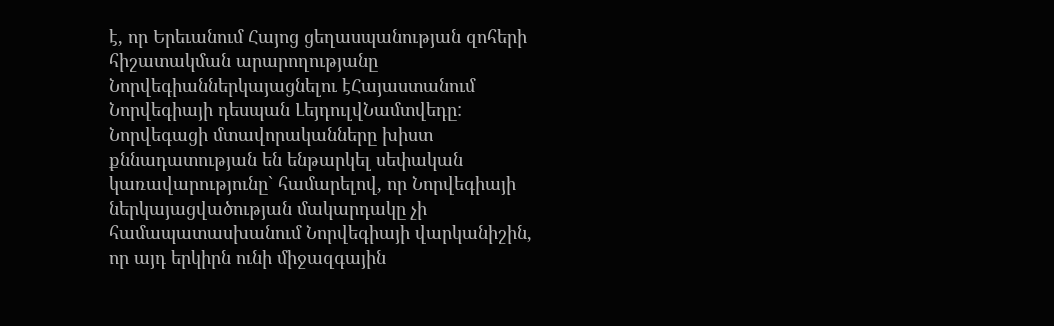է, որ Երեւանում Հայոց ցեղասպանության զոհերի հիշատակման արարողությանը Նորվեգիաններկայացնելու էՀայաստանում Նորվեգիայի դեսպան ԼեյդուլվՆամտվեդը: Նորվեգացի մտավորականները խիստ քննադատության են ենթարկել սեփական կառավարությունը` համարելով, որ Նորվեգիայի ներկայացվածության մակարդակը չի համապատասխանում Նորվեգիայի վարկանիշին, որ այդ երկիրն ունի միջազգային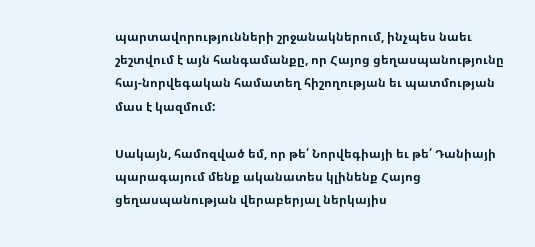պարտավորությունների շրջանակներում, ինչպես նաեւ շեշտվում է այն հանգամանքը, որ Հայոց ցեղասպանությունը հայ-նորվեգական համատեղ հիշողության եւ պատմության մաս է կազմում:

Սակայն, համոզված եմ, որ թե՛ Նորվեգիայի եւ թե՛ Դանիայի պարագայում մենք ականատես կլինենք Հայոց ցեղասպանության վերաբերյալ ներկայիս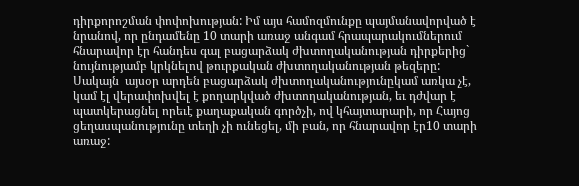դիրքորոշման փոփոխության: Իմ այս համոզմունքը պայմանավորված է նրանով, որ ընդամենը 10 տարի առաջ անգամ հրապարակումներում հնարավոր էր հանդես գալ բացարձակ ժխտողականության դիրքերից` նույնությամբ կրկնելով թուրքական ժխտողականության թեզերը: Սակայն  այսօր արդեն բացարձակ ժխտողականությունըկամ առկա չէ, կամ էլ վերափոխվել է քողարկված ժխտողականության, եւ դժվար է պատկերացնել որեւէ քաղաքական գործչի, ով կհայտարարի, որ Հայոց ցեղասպանությունը տեղի չի ունեցել, մի բան, որ հնարավոր էր10 տարի առաջ: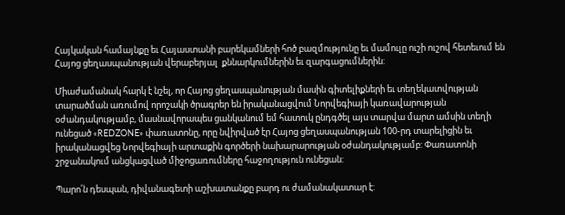Հայկական համայնքը եւ Հայաստանի բարեկամների հոծ բազմությունը եւ մամուլը ուշի ուշով հետեւում են Հայոց ցեղասպանության վերաբերյալ  քննարկումներին եւ զարգացումներին:

Միաժամանակ հարկ է նշել, որ Հայոց ցեղասպանության մասին գիտելիքների եւ տեղեկատվության տարածման առումով որոշակի ծրագրեր են իրականացվում Նորվեգիայի կառավարության օժանդակությամբ, մասնավորապես ցանկանում եմ հատուկ ընդգծել այս տարվա մարտ ամսին տեղի ունեցած «REDZONE» փառատոնը, որը նվիրված էր Հայոց ցեղասպանության 100-րդ տարելիցին եւ իրականացվեց Նորվեգիայի արտաքին գործերի նախարարության օժանդակությամբ: Փառատոնի շրջանակում անցկացված միջոցառումները հաջողություն ունեցան:

Պարո՛ն դեսպան, դիվանագետի աշխատանքը բարդ ու ժամանակատար է: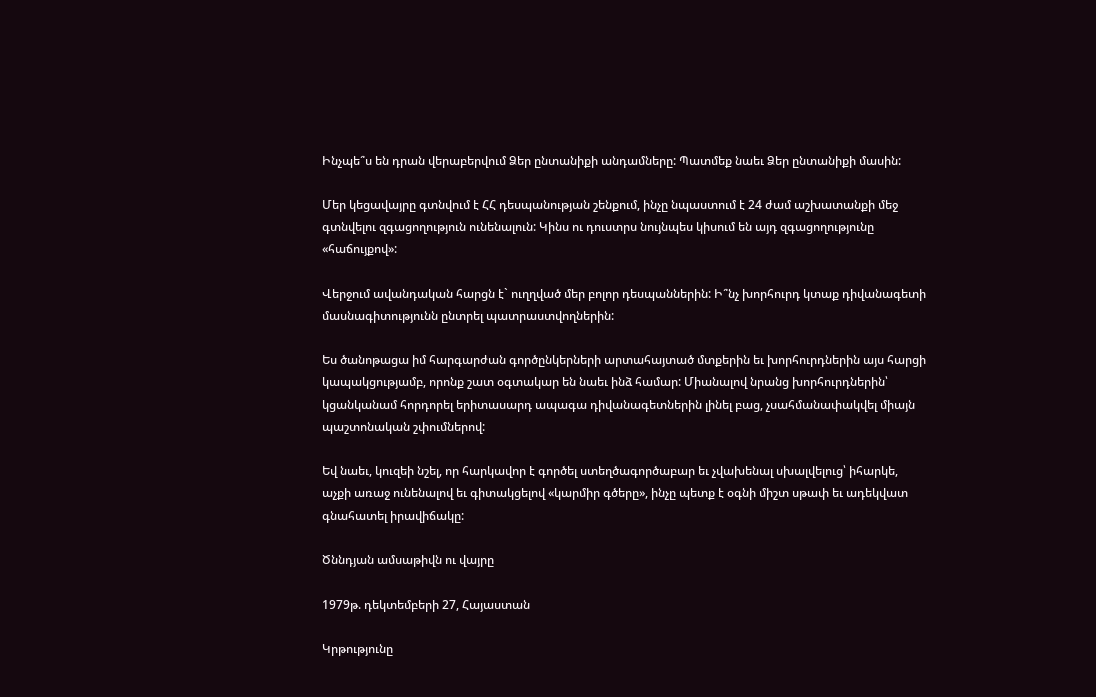Ինչպե՞ս են դրան վերաբերվում Ձեր ընտանիքի անդամները: Պատմեք նաեւ Ձեր ընտանիքի մասին:

Մեր կեցավայրը գտնվում է ՀՀ դեսպանության շենքում, ինչը նպաստում է 24 ժամ աշխատանքի մեջ գտնվելու զգացողություն ունենալուն: Կինս ու դուստրս նույնպես կիսում են այդ զգացողությունը «հաճույքով»:

Վերջում ավանդական հարցն է` ուղղված մեր բոլոր դեսպաններին: Ի՞նչ խորհուրդ կտաք դիվանագետի մասնագիտությունն ընտրել պատրաստվողներին:

Ես ծանոթացա իմ հարգարժան գործընկերների արտահայտած մտքերին եւ խորհուրդներին այս հարցի կապակցությամբ, որոնք շատ օգտակար են նաեւ ինձ համար: Միանալով նրանց խորհուրդներին՝ կցանկանամ հորդորել երիտասարդ ապագա դիվանագետներին լինել բաց, չսահմանափակվել միայն պաշտոնական շփումներով:

Եվ նաեւ, կուզեի նշել, որ հարկավոր է գործել ստեղծագործաբար եւ չվախենալ սխալվելուց՝ իհարկե, աչքի առաջ ունենալով եւ գիտակցելով «կարմիր գծերը», ինչը պետք է օգնի միշտ սթափ եւ ադեկվատ գնահատել իրավիճակը:

Ծննդյան ամսաթիվն ու վայրը

1979թ. դեկտեմբերի 27, Հայաստան

Կրթությունը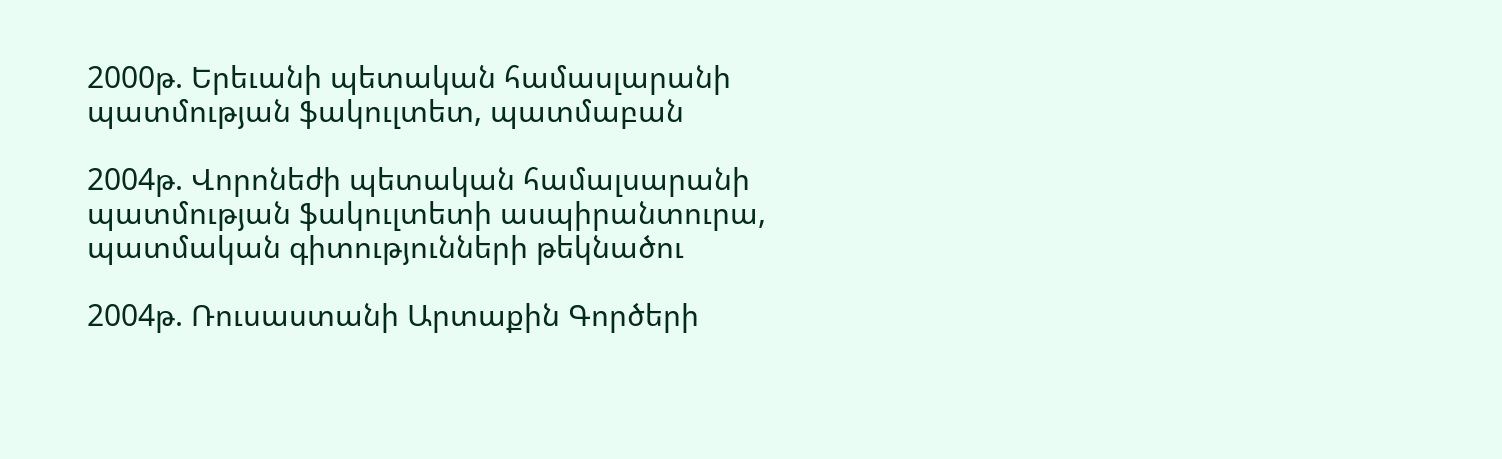2000թ. Երեւանի պետական համասլարանի պատմության ֆակուլտետ, պատմաբան

2004թ. Վորոնեժի պետական համալսարանի պատմության ֆակուլտետի ասպիրանտուրա, պատմական գիտությունների թեկնածու

2004թ. Ռուսաստանի Արտաքին Գործերի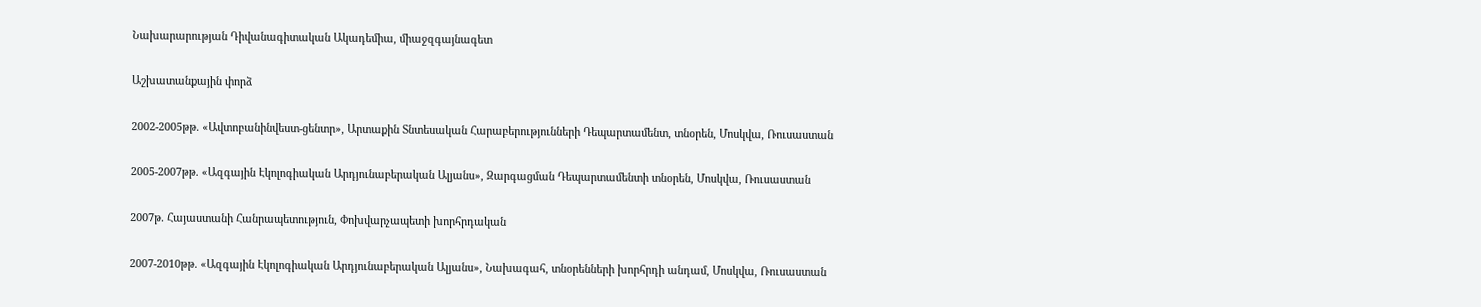Նախարարության Դիվանագիտական Ակադեմիա, միաջզգայնագետ

Աշխատանքային փորձ

2002-2005թթ. «Ավտոբանինվեստ-ցենտր», Արտաքին Տնտեսական Հարաբերությունների Դեպարտամենտ, տնօրեն, Մոսկվա, Ռուսաստան

2005-2007թթ. «Ազգային Էկոլոգիական Արդյունաբերական Ալյանս», Զարգացման Դեպարտամենտի տնօրեն, Մոսկվա, Ռուսաստան

2007թ. Հայաստանի Հանրապետություն, Փոխվարչապետի խորհրդական

2007-2010թթ. «Ազգային Էկոլոգիական Արդյունաբերական Ալյանս», Նախագահ, տնօրենների խորհրդի անդամ, Մոսկվա, Ռուսաստան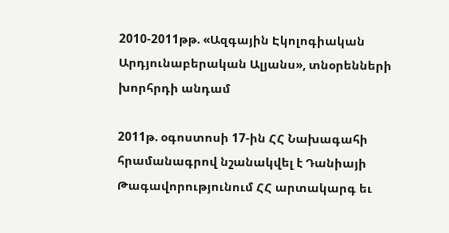2010-2011թթ. «Ազգային Էկոլոգիական Արդյունաբերական Ալյանս», տնօրենների խորհրդի անդամ

2011թ. օգոստոսի 17-ին ՀՀ Նախագահի հրամանագրով նշանակվել է Դանիայի Թագավորությունում ՀՀ արտակարգ եւ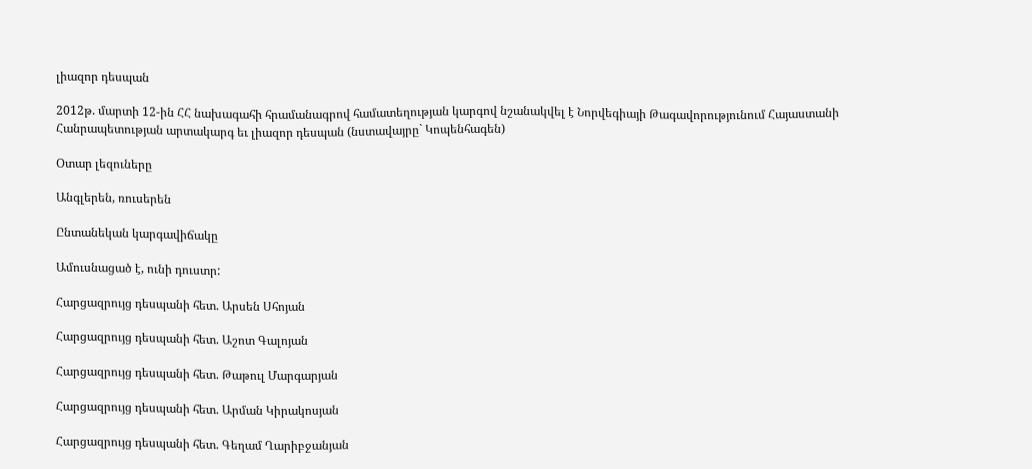լիազոր դեսպան

2012թ. մարտի 12-ին ՀՀ նախագահի հրամանագրով համատեղության կարգով նշանակվել է Նորվեգիայի Թագավորությունում Հայաստանի Հանրապետության արտակարգ եւ լիազոր դեսպան (նստավայրը` Կոպենհագեն)

Օտար լեզուները

Անգլերեն, ռուսերեն

Ընտանեկան կարգավիճակը

Ամուսնացած է, ունի դուստր:

Հարցազրույց դեսպանի հետ. Արսեն Սհոյան

Հարցազրույց դեսպանի հետ. Աշոտ Գալոյան

Հարցազրույց դեսպանի հետ. Թաթուլ Մարգարյան

Հարցազրույց դեսպանի հետ. Արման Կիրակոսյան

Հարցազրույց դեսպանի հետ. Գեղամ Ղարիբջանյան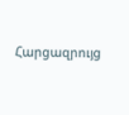Հարցազրույց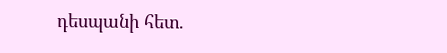դեսպանի հետ.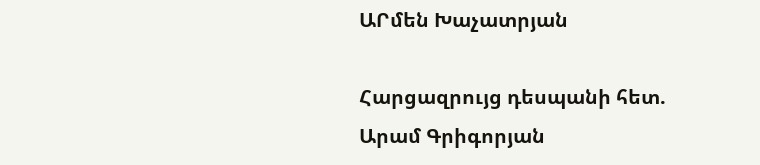ԱՐմեն Խաչատրյան

Հարցազրույց դեսպանի հետ. Արամ Գրիգորյան